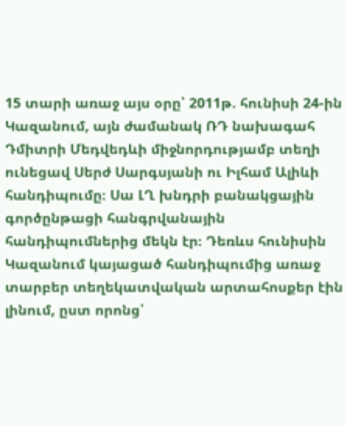15 տարի առաջ այս օրը՝ 2011թ. հունիսի 24-ին Կազանում, այն ժամանակ ՌԴ նախագահ Դմիտրի Մեդվեդևի միջնորդությամբ տեղի ունեցավ Սերժ Սարգսյանի ու Իլհամ Ալիևի հանդիպումը։ Սա ԼՂ խնդրի բանակցային գործընթացի հանգրվանային հանդիպումներից մեկն էր։ Դեռևս հունիսին Կազանում կայացած հանդիպումից առաջ տարբեր տեղեկատվական արտահոսքեր էին լինում, ըստ որոնց՝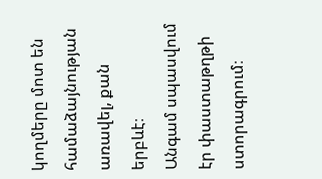կողմերը մոտ են համաձայնության առավել, քան երբևէ։
Անգամ սպասվում էր փաստաթղթի ստորագրում։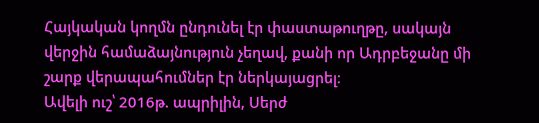Հայկական կողմն ընդունել էր փաստաթուղթը, սակայն վերջին համաձայնություն չեղավ, քանի որ Ադրբեջանը մի շարք վերապահումներ էր ներկայացրել։
Ավելի ուշ՝ 2016թ. ապրիլին, Սերժ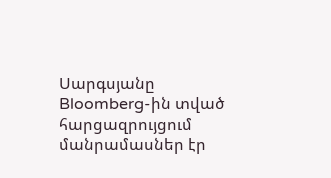Սարգսյանը Bloomberg-ին տված հարցազրույցում մանրամասներ էր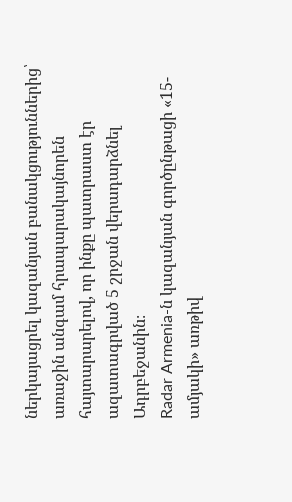ներկայացրել կազանյան բանակցություններից՝ առաջին անգամ հրապարակայնորեն հայտարարելով, որ ինքը պատրաստ էր ազատագրված 5 շրջան վերադարձնել Ադրբեջանին։
Radar Armenia-ն կազանյան գործընթացի «15-ամյակի» առթիվ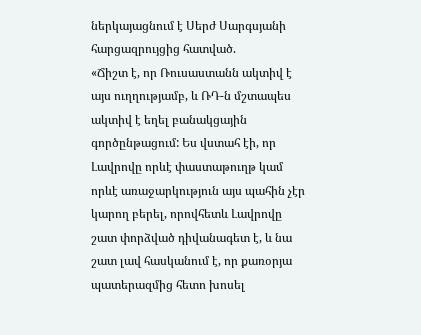ներկայացնում է Սերժ Սարգսյանի հարցազրույցից հատված.
«Ճիշտ է, որ Ռուսաստանն ակտիվ է այս ուղղությամբ, և ՌԴ-ն մշտապես ակտիվ է եղել բանակցային գործընթացում: Ես վստահ էի, որ Լավրովը որևէ փաստաթուղթ կամ որևէ առաջարկություն այս պահին չէր կարող բերել, որովհետև Լավրովը շատ փորձված դիվանագետ է, և նա շատ լավ հասկանում է, որ քառօրյա պատերազմից հետո խոսել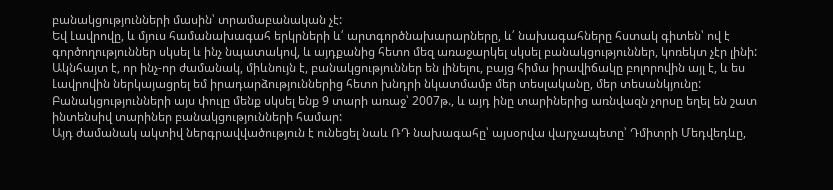բանակցությունների մասին՝ տրամաբանական չէ:
Եվ Լավրովը, և մյուս համանախագահ երկրների և՛ արտգործնախարարները, և՛ նախագահները հստակ գիտեն՝ ով է գործողություններ սկսել և ինչ նպատակով, և այդքանից հետո մեզ առաջարկել սկսել բանակցություններ, կոռեկտ չէր լինի: Ակնհայտ է, որ ինչ-որ ժամանակ, միևնույն է, բանակցություններ են լինելու, բայց հիմա իրավիճակը բոլորովին այլ է, և ես Լավրովին ներկայացրել եմ իրադարձություններից հետո խնդրի նկատմամբ մեր տեսլականը, մեր տեսանկյունը: Բանակցությունների այս փուլը մենք սկսել ենք 9 տարի առաջ՝ 2007թ., և այդ ինը տարիներից առնվազն չորսը եղել են շատ ինտենսիվ տարիներ բանակցությունների համար:
Այդ ժամանակ ակտիվ ներգրավվածություն է ունեցել նաև ՌԴ նախագահը՝ այսօրվա վարչապետը՝ Դմիտրի Մեդվեդևը,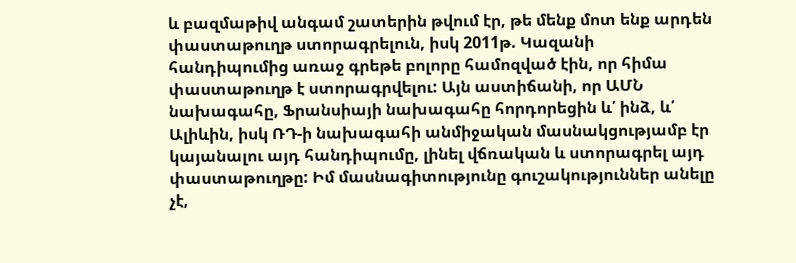և բազմաթիվ անգամ շատերին թվում էր, թե մենք մոտ ենք արդեն փաստաթուղթ ստորագրելուն, իսկ 2011թ. Կազանի հանդիպումից առաջ գրեթե բոլորը համոզված էին, որ հիմա փաստաթուղթ է ստորագրվելու: Այն աստիճանի, որ ԱՄՆ նախագահը, Ֆրանսիայի նախագահը հորդորեցին և՛ ինձ, և՛ Ալիևին, իսկ ՌԴ-ի նախագահի անմիջական մասնակցությամբ էր կայանալու այդ հանդիպումը, լինել վճռական և ստորագրել այդ փաստաթուղթը: Իմ մասնագիտությունը գուշակություններ անելը չէ,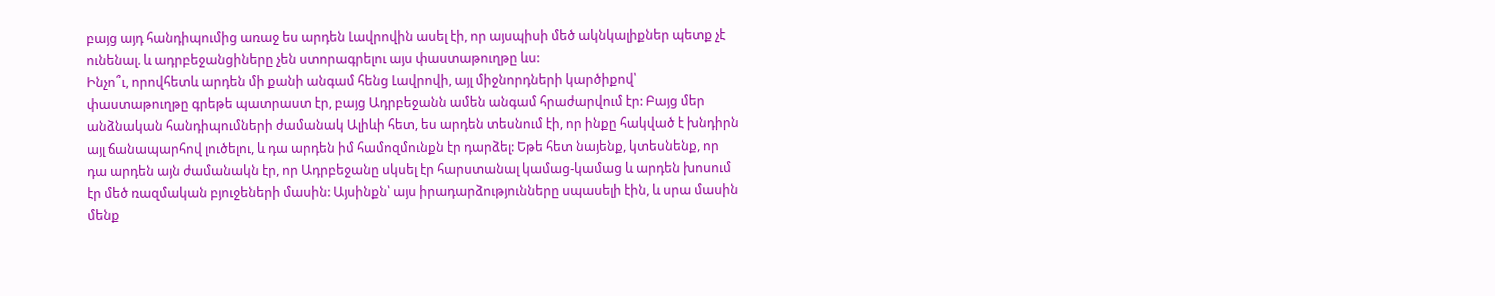բայց այդ հանդիպումից առաջ ես արդեն Լավրովին ասել էի, որ այսպիսի մեծ ակնկալիքներ պետք չէ ունենալ. և ադրբեջանցիները չեն ստորագրելու այս փաստաթուղթը ևս:
Ինչո՞ւ, որովհետև արդեն մի քանի անգամ հենց Լավրովի, այլ միջնորդների կարծիքով՝ փաստաթուղթը գրեթե պատրաստ էր, բայց Ադրբեջանն ամեն անգամ հրաժարվում էր: Բայց մեր անձնական հանդիպումների ժամանակ Ալիևի հետ, ես արդեն տեսնում էի, որ ինքը հակված է խնդիրն այլ ճանապարհով լուծելու, և դա արդեն իմ համոզմունքն էր դարձել: Եթե հետ նայենք, կտեսնենք, որ դա արդեն այն ժամանակն էր, որ Ադրբեջանը սկսել էր հարստանալ կամաց-կամաց և արդեն խոսում էր մեծ ռազմական բյուջեների մասին: Այսինքն՝ այս իրադարձությունները սպասելի էին, և սրա մասին մենք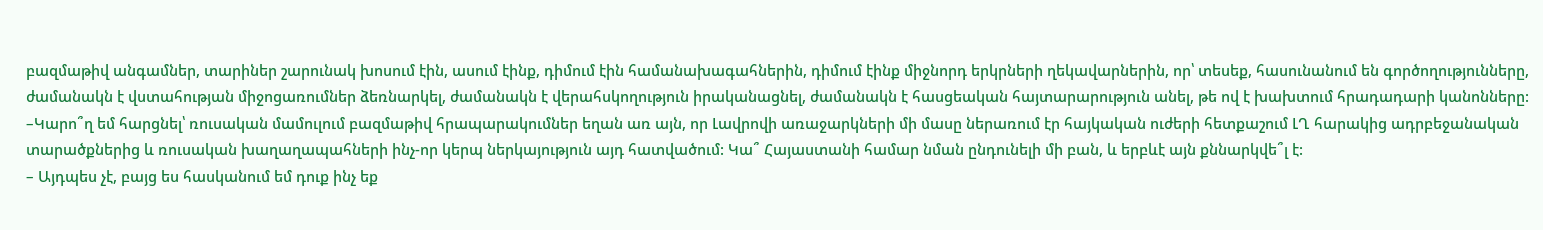բազմաթիվ անգամներ, տարիներ շարունակ խոսում էին, ասում էինք, դիմում էին համանախագահներին, դիմում էինք միջնորդ երկրների ղեկավարներին, որ՝ տեսեք, հասունանում են գործողությունները, ժամանակն է վստահության միջոցառումներ ձեռնարկել, ժամանակն է վերահսկողություն իրականացնել, ժամանակն է հասցեական հայտարարություն անել, թե ով է խախտում հրադադարի կանոնները:
–Կարո՞ղ եմ հարցնել՝ ռուսական մամուլում բազմաթիվ հրապարակումներ եղան առ այն, որ Լավրովի առաջարկների մի մասը ներառում էր հայկական ուժերի հետքաշում ԼՂ հարակից ադրբեջանական տարածքներից և ռուսական խաղաղապահների ինչ-որ կերպ ներկայություն այդ հատվածում: Կա՞ Հայաստանի համար նման ընդունելի մի բան, և երբևէ այն քննարկվե՞լ է:
– Այդպես չէ, բայց ես հասկանում եմ դուք ինչ եք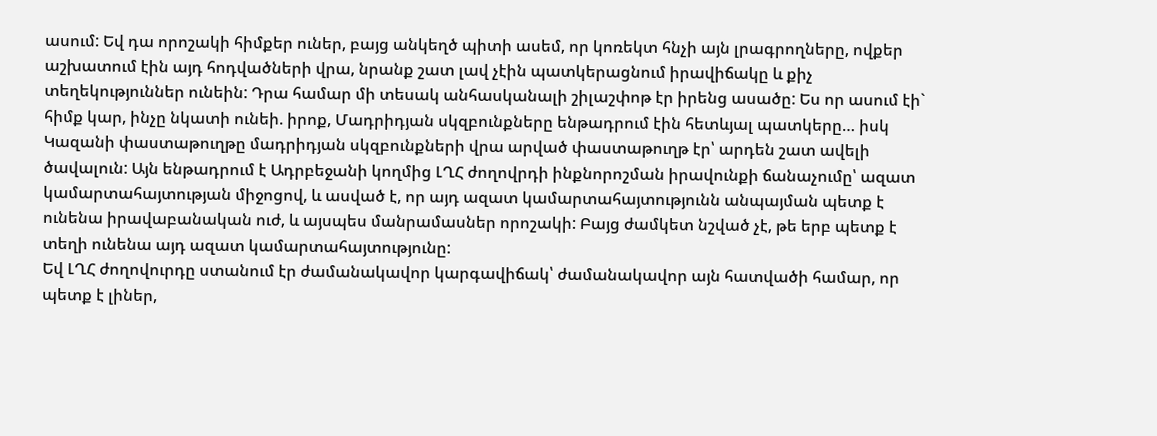ասում: Եվ դա որոշակի հիմքեր ուներ, բայց անկեղծ պիտի ասեմ, որ կոռեկտ հնչի այն լրագրողները, ովքեր աշխատում էին այդ հոդվածների վրա, նրանք շատ լավ չէին պատկերացնում իրավիճակը և քիչ տեղեկություններ ունեին: Դրա համար մի տեսակ անհասկանալի շիլաշփոթ էր իրենց ասածը: Ես որ ասում էի` հիմք կար, ինչը նկատի ունեի. իրոք, Մադրիդյան սկզբունքները ենթադրում էին հետևյալ պատկերը… իսկ Կազանի փաստաթուղթը մադրիդյան սկզբունքների վրա արված փաստաթուղթ էր՝ արդեն շատ ավելի ծավալուն: Այն ենթադրում է Ադրբեջանի կողմից ԼՂՀ ժողովրդի ինքնորոշման իրավունքի ճանաչումը՝ ազատ կամարտահայտության միջոցով, և ասված է, որ այդ ազատ կամարտահայտությունն անպայման պետք է ունենա իրավաբանական ուժ, և այսպես մանրամասներ որոշակի: Բայց ժամկետ նշված չէ, թե երբ պետք է տեղի ունենա այդ ազատ կամարտահայտությունը:
Եվ ԼՂՀ ժողովուրդը ստանում էր ժամանակավոր կարգավիճակ՝ ժամանակավոր այն հատվածի համար, որ պետք է լիներ,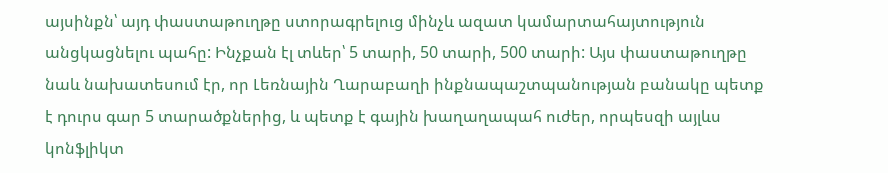այսինքն՝ այդ փաստաթուղթը ստորագրելուց մինչև ազատ կամարտահայտություն անցկացնելու պահը: Ինչքան էլ տևեր՝ 5 տարի, 50 տարի, 500 տարի: Այս փաստաթուղթը նաև նախատեսում էր, որ Լեռնային Ղարաբաղի ինքնապաշտպանության բանակը պետք է դուրս գար 5 տարածքներից, և պետք է գային խաղաղապահ ուժեր, որպեսզի այլևս կոնֆլիկտ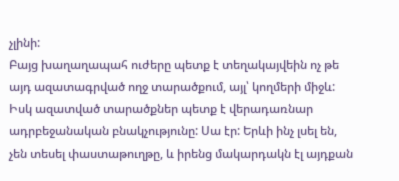չլինի:
Բայց խաղաղապահ ուժերը պետք է տեղակայվեին ոչ թե այդ ազատագրված ողջ տարածքում, այլ՝ կողմերի միջև: Իսկ ազատված տարածքներ պետք է վերադառնար ադրբեջանական բնակչությունը: Սա էր: Երևի ինչ լսել են, չեն տեսել փաստաթուղթը, և իրենց մակարդակն էլ այդքան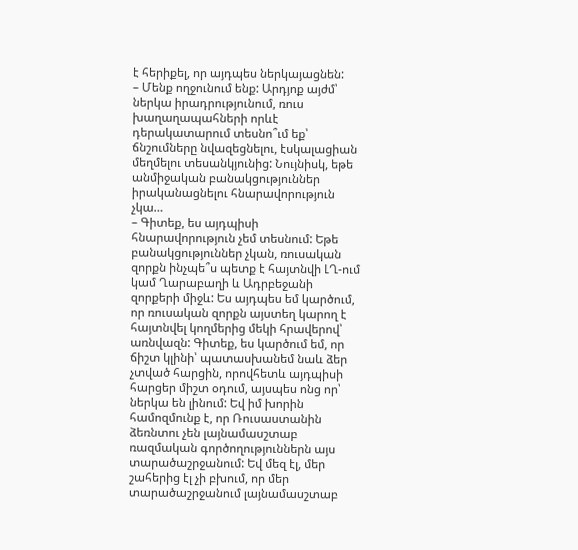է հերիքել, որ այդպես ներկայացնեն:
– Մենք ողջունում ենք: Արդյոք այժմ՝ ներկա իրադրությունում, ռուս խաղաղապահների որևէ դերակատարում տեսնո՞ւմ եք՝ ճնշումները նվազեցնելու, էսկալացիան մեղմելու տեսանկյունից: Նույնիսկ, եթե անմիջական բանակցություններ իրականացնելու հնարավորություն չկա…
– Գիտեք, ես այդպիսի հնարավորություն չեմ տեսնում: Եթե բանակցություններ չկան, ռուսական զորքն ինչպե՞ս պետք է հայտնվի ԼՂ-ում կամ Ղարաբաղի և Ադրբեջանի զորքերի միջև: Ես այդպես եմ կարծում, որ ռուսական զորքն այստեղ կարող է հայտնվել կողմերից մեկի հրավերով՝ առնվազն: Գիտեք, ես կարծում եմ, որ ճիշտ կլինի՝ պատասխանեմ նաև ձեր չտված հարցին, որովհետև այդպիսի հարցեր միշտ օդում, այսպես ոնց որ՝ ներկա են լինում: Եվ իմ խորին համոզմունք է, որ Ռուսաստանին ձեռնտու չեն լայնամասշտաբ ռազմական գործողություններն այս տարածաշրջանում: Եվ մեզ էլ, մեր շահերից էլ չի բխում, որ մեր տարածաշրջանում լայնամասշտաբ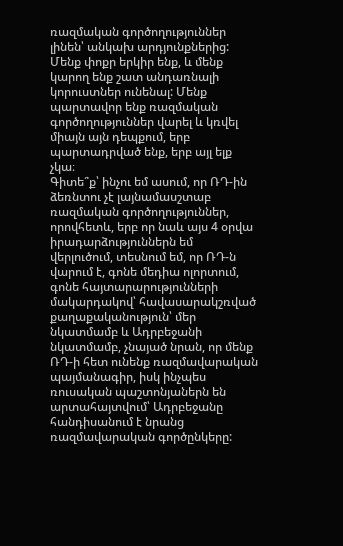ռազմական գործողություններ լինեն՝ անկախ արդյունքներից: Մենք փոքր երկիր ենք, և մենք կարող ենք շատ անդառնալի կորուստներ ունենալ: Մենք պարտավոր ենք ռազմական գործողություններ վարել և կռվել միայն այն դեպքում, երբ պարտադրված ենք, երբ այլ ելք չկա։
Գիտե՞ք՝ ինչու եմ ասում, որ ՌԴ-ին ձեռնտու չէ լայնամասշտաբ ռազմական գործողություններ, որովհետև, երբ որ նաև այս 4 օրվա իրադարձություններն եմ վերլուծում, տեսնում եմ, որ ՌԴ-ն վարում է, գոնե մեդիա ոլորտում, գոնե հայտարարությունների մակարդակով՝ հավասարակշռված քաղաքականություն՝ մեր նկատմամբ և Ադրբեջանի նկատմամբ, չնայած նրան, որ մենք ՌԴ-ի հետ ունենք ռազմավարական պայմանագիր, իսկ ինչպես ռուսական պաշտոնյաներն են արտահայտվում՝ Ադրբեջանը հանդիսանում է նրանց ռազմավարական գործընկերը: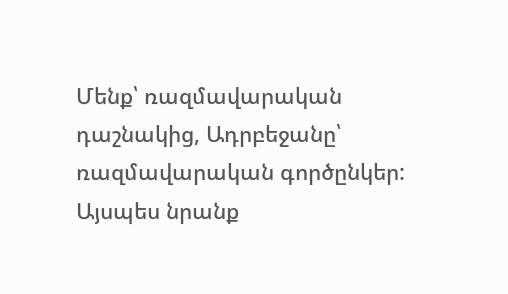Մենք՝ ռազմավարական դաշնակից, Ադրբեջանը՝ ռազմավարական գործընկեր: Այսպես նրանք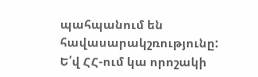պահպանում են հավասարակշռությունը: Ե՛վ ՀՀ-ում կա որոշակի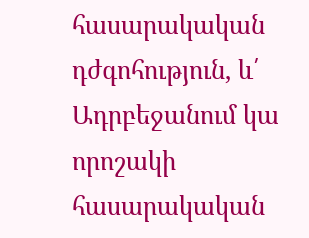հասարակական դժգոհություն, և՛ Ադրբեջանում կա որոշակի հասարակական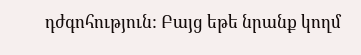դժգոհություն: Բայց եթե նրանք կողմ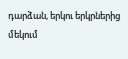դարձան, երկու երկրներից մեկում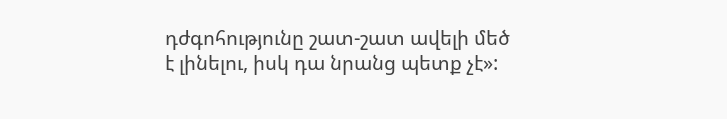դժգոհությունը շատ-շատ ավելի մեծ է լինելու, իսկ դա նրանց պետք չէ»: